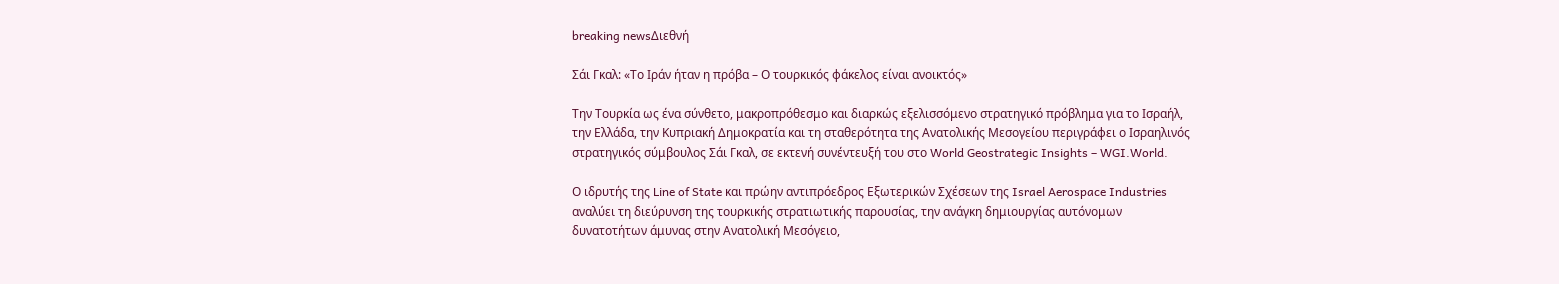breaking newsΔιεθνή

Σάι Γκαλ: «Το Ιράν ήταν η πρόβα – Ο τουρκικός φάκελος είναι ανοικτός»

Την Τουρκία ως ένα σύνθετο, μακροπρόθεσμο και διαρκώς εξελισσόμενο στρατηγικό πρόβλημα για το Ισραήλ, την Ελλάδα, την Κυπριακή Δημοκρατία και τη σταθερότητα της Ανατολικής Μεσογείου περιγράφει ο Ισραηλινός στρατηγικός σύμβουλος Σάι Γκαλ, σε εκτενή συνέντευξή του στο World Geostrategic Insights – WGI.World.

Ο ιδρυτής της Line of State και πρώην αντιπρόεδρος Εξωτερικών Σχέσεων της Israel Aerospace Industries αναλύει τη διεύρυνση της τουρκικής στρατιωτικής παρουσίας, την ανάγκη δημιουργίας αυτόνομων δυνατοτήτων άμυνας στην Ανατολική Μεσόγειο,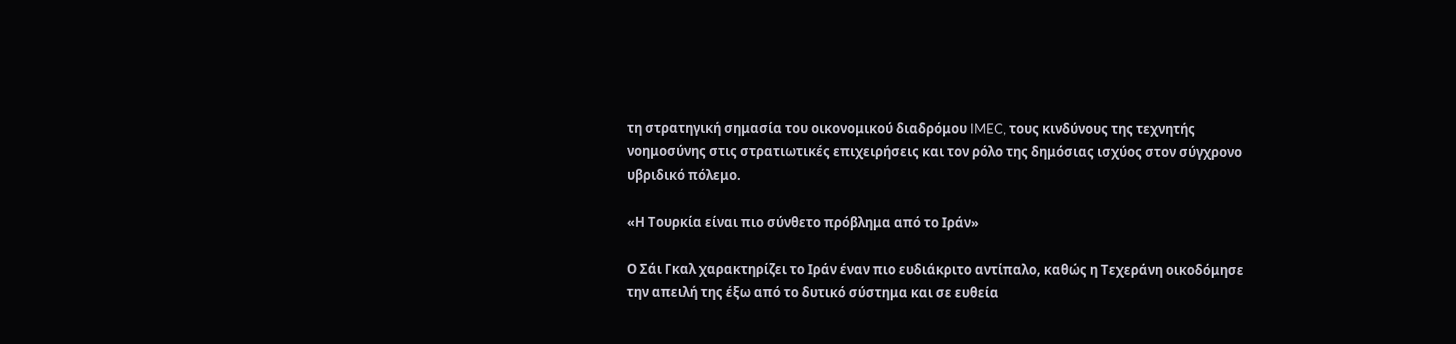τη στρατηγική σημασία του οικονομικού διαδρόμου IMEC, τους κινδύνους της τεχνητής νοημοσύνης στις στρατιωτικές επιχειρήσεις και τον ρόλο της δημόσιας ισχύος στον σύγχρονο υβριδικό πόλεμο.

«Η Τουρκία είναι πιο σύνθετο πρόβλημα από το Ιράν»

Ο Σάι Γκαλ χαρακτηρίζει το Ιράν έναν πιο ευδιάκριτο αντίπαλο, καθώς η Τεχεράνη οικοδόμησε την απειλή της έξω από το δυτικό σύστημα και σε ευθεία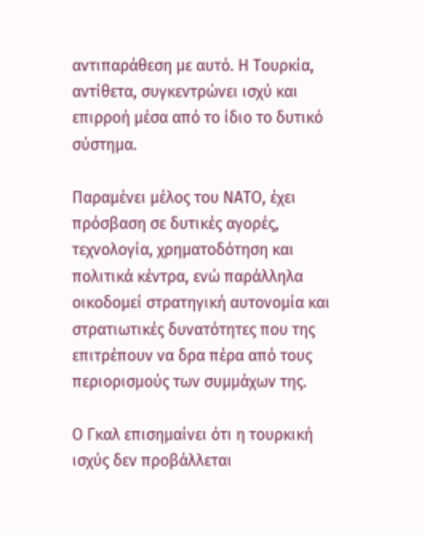αντιπαράθεση με αυτό. Η Τουρκία, αντίθετα, συγκεντρώνει ισχύ και επιρροή μέσα από το ίδιο το δυτικό σύστημα.

Παραμένει μέλος του ΝΑΤΟ, έχει πρόσβαση σε δυτικές αγορές, τεχνολογία, χρηματοδότηση και πολιτικά κέντρα, ενώ παράλληλα οικοδομεί στρατηγική αυτονομία και στρατιωτικές δυνατότητες που της επιτρέπουν να δρα πέρα από τους περιορισμούς των συμμάχων της.

Ο Γκαλ επισημαίνει ότι η τουρκική ισχύς δεν προβάλλεται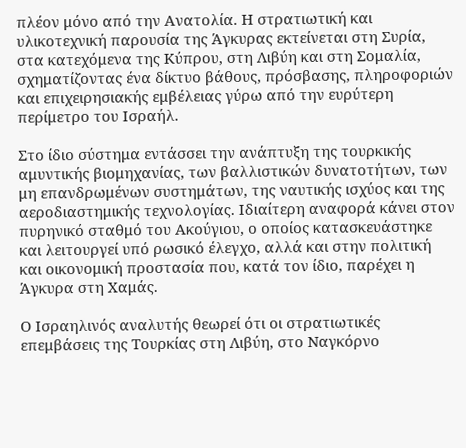πλέον μόνο από την Ανατολία. Η στρατιωτική και υλικοτεχνική παρουσία της Άγκυρας εκτείνεται στη Συρία, στα κατεχόμενα της Κύπρου, στη Λιβύη και στη Σομαλία, σχηματίζοντας ένα δίκτυο βάθους, πρόσβασης, πληροφοριών και επιχειρησιακής εμβέλειας γύρω από την ευρύτερη περίμετρο του Ισραήλ.

Στο ίδιο σύστημα εντάσσει την ανάπτυξη της τουρκικής αμυντικής βιομηχανίας, των βαλλιστικών δυνατοτήτων, των μη επανδρωμένων συστημάτων, της ναυτικής ισχύος και της αεροδιαστημικής τεχνολογίας. Ιδιαίτερη αναφορά κάνει στον πυρηνικό σταθμό του Ακούγιου, ο οποίος κατασκευάστηκε και λειτουργεί υπό ρωσικό έλεγχο, αλλά και στην πολιτική και οικονομική προστασία που, κατά τον ίδιο, παρέχει η Άγκυρα στη Χαμάς.

Ο Ισραηλινός αναλυτής θεωρεί ότι οι στρατιωτικές επεμβάσεις της Τουρκίας στη Λιβύη, στο Ναγκόρνο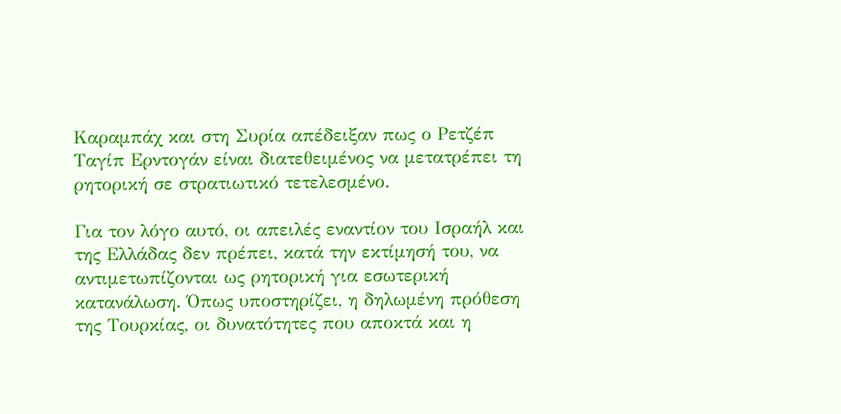Καραμπάχ και στη Συρία απέδειξαν πως ο Ρετζέπ Ταγίπ Ερντογάν είναι διατεθειμένος να μετατρέπει τη ρητορική σε στρατιωτικό τετελεσμένο.

Για τον λόγο αυτό, οι απειλές εναντίον του Ισραήλ και της Ελλάδας δεν πρέπει, κατά την εκτίμησή του, να αντιμετωπίζονται ως ρητορική για εσωτερική κατανάλωση. Όπως υποστηρίζει, η δηλωμένη πρόθεση της Τουρκίας, οι δυνατότητες που αποκτά και η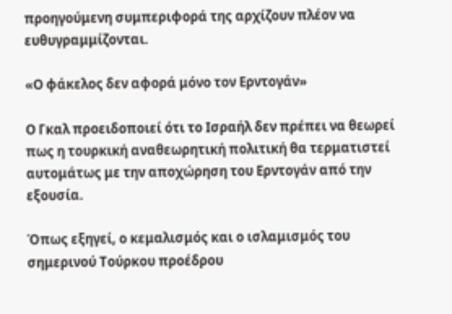προηγούμενη συμπεριφορά της αρχίζουν πλέον να ευθυγραμμίζονται.

«Ο φάκελος δεν αφορά μόνο τον Ερντογάν»

Ο Γκαλ προειδοποιεί ότι το Ισραήλ δεν πρέπει να θεωρεί πως η τουρκική αναθεωρητική πολιτική θα τερματιστεί αυτομάτως με την αποχώρηση του Ερντογάν από την εξουσία.

Όπως εξηγεί, ο κεμαλισμός και ο ισλαμισμός του σημερινού Τούρκου προέδρου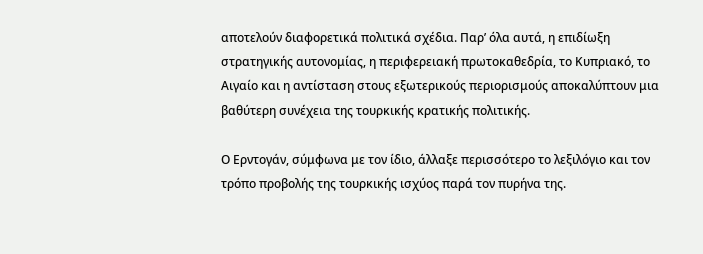αποτελούν διαφορετικά πολιτικά σχέδια. Παρ’ όλα αυτά, η επιδίωξη στρατηγικής αυτονομίας, η περιφερειακή πρωτοκαθεδρία, το Κυπριακό, το Αιγαίο και η αντίσταση στους εξωτερικούς περιορισμούς αποκαλύπτουν μια βαθύτερη συνέχεια της τουρκικής κρατικής πολιτικής.

Ο Ερντογάν, σύμφωνα με τον ίδιο, άλλαξε περισσότερο το λεξιλόγιο και τον τρόπο προβολής της τουρκικής ισχύος παρά τον πυρήνα της.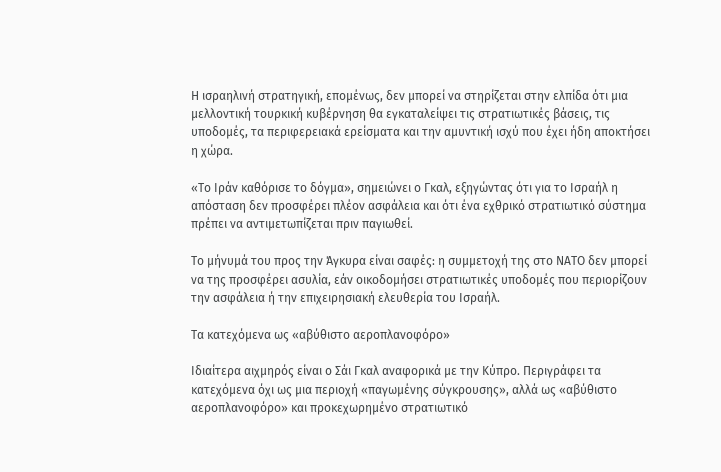Η ισραηλινή στρατηγική, επομένως, δεν μπορεί να στηρίζεται στην ελπίδα ότι μια μελλοντική τουρκική κυβέρνηση θα εγκαταλείψει τις στρατιωτικές βάσεις, τις υποδομές, τα περιφερειακά ερείσματα και την αμυντική ισχύ που έχει ήδη αποκτήσει η χώρα.

«Το Ιράν καθόρισε το δόγμα», σημειώνει ο Γκαλ, εξηγώντας ότι για το Ισραήλ η απόσταση δεν προσφέρει πλέον ασφάλεια και ότι ένα εχθρικό στρατιωτικό σύστημα πρέπει να αντιμετωπίζεται πριν παγιωθεί.

Το μήνυμά του προς την Άγκυρα είναι σαφές: η συμμετοχή της στο ΝΑΤΟ δεν μπορεί να της προσφέρει ασυλία, εάν οικοδομήσει στρατιωτικές υποδομές που περιορίζουν την ασφάλεια ή την επιχειρησιακή ελευθερία του Ισραήλ.

Τα κατεχόμενα ως «αβύθιστο αεροπλανοφόρο»

Ιδιαίτερα αιχμηρός είναι ο Σάι Γκαλ αναφορικά με την Κύπρο. Περιγράφει τα κατεχόμενα όχι ως μια περιοχή «παγωμένης σύγκρουσης», αλλά ως «αβύθιστο αεροπλανοφόρο» και προκεχωρημένο στρατιωτικό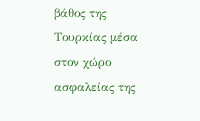βάθος της Τουρκίας μέσα στον χώρο ασφαλείας της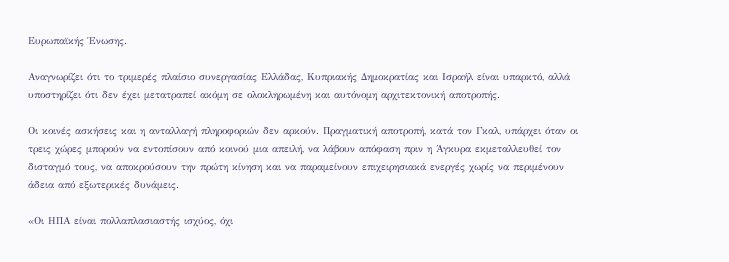Ευρωπαϊκής Ένωσης.

Αναγνωρίζει ότι το τριμερές πλαίσιο συνεργασίας Ελλάδας, Κυπριακής Δημοκρατίας και Ισραήλ είναι υπαρκτό, αλλά υποστηρίζει ότι δεν έχει μετατραπεί ακόμη σε ολοκληρωμένη και αυτόνομη αρχιτεκτονική αποτροπής.

Οι κοινές ασκήσεις και η ανταλλαγή πληροφοριών δεν αρκούν. Πραγματική αποτροπή, κατά τον Γκαλ, υπάρχει όταν οι τρεις χώρες μπορούν να εντοπίσουν από κοινού μια απειλή, να λάβουν απόφαση πριν η Άγκυρα εκμεταλλευθεί τον δισταγμό τους, να αποκρούσουν την πρώτη κίνηση και να παραμείνουν επιχειρησιακά ενεργές χωρίς να περιμένουν άδεια από εξωτερικές δυνάμεις.

«Οι ΗΠΑ είναι πολλαπλασιαστής ισχύος, όχι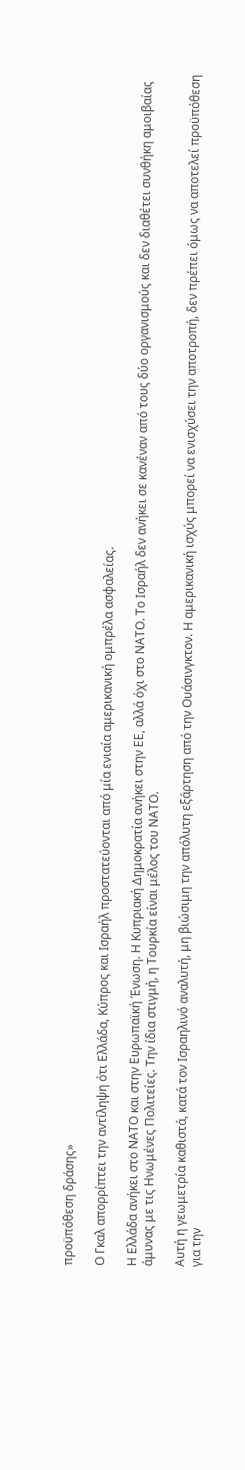προϋπόθεση δράσης»

Ο Γκαλ απορρίπτει την αντίληψη ότι Ελλάδα, Κύπρος και Ισραήλ προστατεύονται από μία ενιαία αμερικανική ομπρέλα ασφαλείας.

Η Ελλάδα ανήκει στο ΝΑΤΟ και στην Ευρωπαϊκή Ένωση. Η Κυπριακή Δημοκρατία ανήκει στην ΕΕ, αλλά όχι στο ΝΑΤΟ. Το Ισραήλ δεν ανήκει σε κανέναν από τους δύο οργανισμούς και δεν διαθέτει συνθήκη αμοιβαίας άμυνας με τις Ηνωμένες Πολιτείες. Την ίδια στιγμή, η Τουρκία είναι μέλος του ΝΑΤΟ.

Αυτή η γεωμετρία καθιστά, κατά τον Ισραηλινό αναλυτή, μη βιώσιμη την απόλυτη εξάρτηση από την Ουάσινγκτον. Η αμερικανική ισχύς μπορεί να ενισχύσει την αποτροπή, δεν πρέπει όμως να αποτελεί προϋπόθεση για την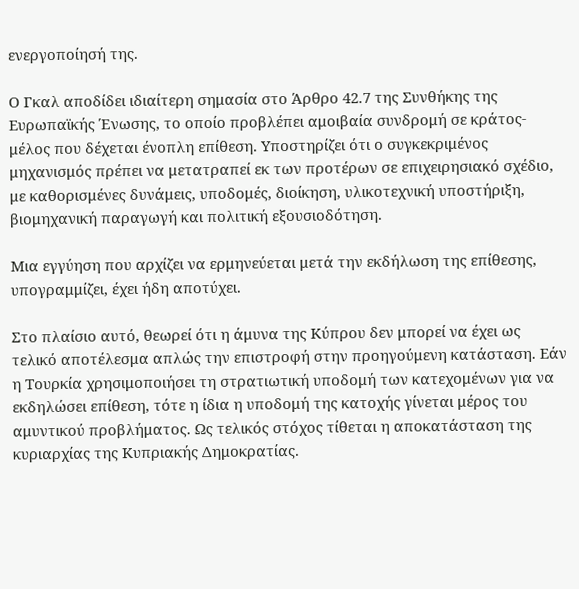ενεργοποίησή της.

Ο Γκαλ αποδίδει ιδιαίτερη σημασία στο Άρθρο 42.7 της Συνθήκης της Ευρωπαϊκής Ένωσης, το οποίο προβλέπει αμοιβαία συνδρομή σε κράτος-μέλος που δέχεται ένοπλη επίθεση. Υποστηρίζει ότι ο συγκεκριμένος μηχανισμός πρέπει να μετατραπεί εκ των προτέρων σε επιχειρησιακό σχέδιο, με καθορισμένες δυνάμεις, υποδομές, διοίκηση, υλικοτεχνική υποστήριξη, βιομηχανική παραγωγή και πολιτική εξουσιοδότηση.

Μια εγγύηση που αρχίζει να ερμηνεύεται μετά την εκδήλωση της επίθεσης, υπογραμμίζει, έχει ήδη αποτύχει.

Στο πλαίσιο αυτό, θεωρεί ότι η άμυνα της Κύπρου δεν μπορεί να έχει ως τελικό αποτέλεσμα απλώς την επιστροφή στην προηγούμενη κατάσταση. Εάν η Τουρκία χρησιμοποιήσει τη στρατιωτική υποδομή των κατεχομένων για να εκδηλώσει επίθεση, τότε η ίδια η υποδομή της κατοχής γίνεται μέρος του αμυντικού προβλήματος. Ως τελικός στόχος τίθεται η αποκατάσταση της κυριαρχίας της Κυπριακής Δημοκρατίας.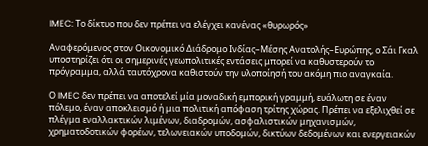IMEC: Το δίκτυο που δεν πρέπει να ελέγχει κανένας «θυρωρός»

Αναφερόμενος στον Οικονομικό Διάδρομο Ινδίας–Μέσης Ανατολής–Ευρώπης, ο Σάι Γκαλ υποστηρίζει ότι οι σημερινές γεωπολιτικές εντάσεις μπορεί να καθυστερούν το πρόγραμμα, αλλά ταυτόχρονα καθιστούν την υλοποίησή του ακόμη πιο αναγκαία.

Ο IMEC δεν πρέπει να αποτελεί μία μοναδική εμπορική γραμμή, ευάλωτη σε έναν πόλεμο, έναν αποκλεισμό ή μια πολιτική απόφαση τρίτης χώρας. Πρέπει να εξελιχθεί σε πλέγμα εναλλακτικών λιμένων, διαδρομών, ασφαλιστικών μηχανισμών, χρηματοδοτικών φορέων, τελωνειακών υποδομών, δικτύων δεδομένων και ενεργειακών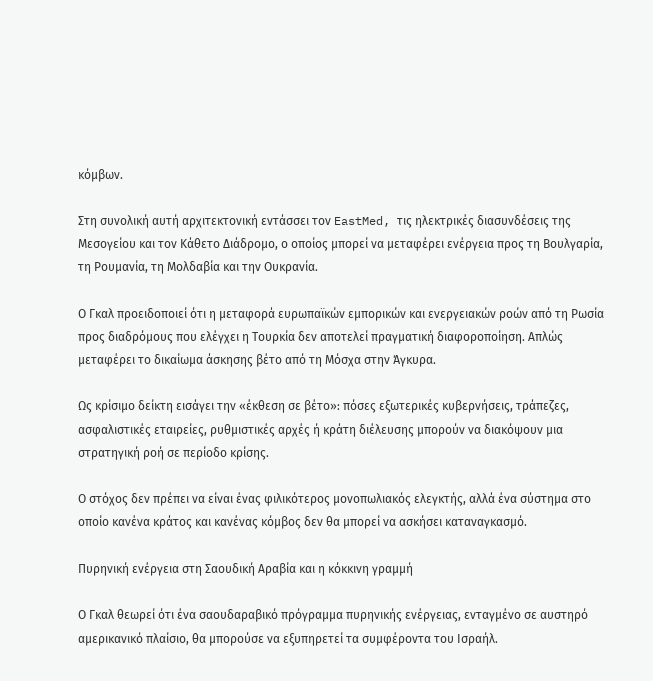κόμβων.

Στη συνολική αυτή αρχιτεκτονική εντάσσει τον EastMed, τις ηλεκτρικές διασυνδέσεις της Μεσογείου και τον Κάθετο Διάδρομο, ο οποίος μπορεί να μεταφέρει ενέργεια προς τη Βουλγαρία, τη Ρουμανία, τη Μολδαβία και την Ουκρανία.

Ο Γκαλ προειδοποιεί ότι η μεταφορά ευρωπαϊκών εμπορικών και ενεργειακών ροών από τη Ρωσία προς διαδρόμους που ελέγχει η Τουρκία δεν αποτελεί πραγματική διαφοροποίηση. Απλώς μεταφέρει το δικαίωμα άσκησης βέτο από τη Μόσχα στην Άγκυρα.

Ως κρίσιμο δείκτη εισάγει την «έκθεση σε βέτο»: πόσες εξωτερικές κυβερνήσεις, τράπεζες, ασφαλιστικές εταιρείες, ρυθμιστικές αρχές ή κράτη διέλευσης μπορούν να διακόψουν μια στρατηγική ροή σε περίοδο κρίσης.

Ο στόχος δεν πρέπει να είναι ένας φιλικότερος μονοπωλιακός ελεγκτής, αλλά ένα σύστημα στο οποίο κανένα κράτος και κανένας κόμβος δεν θα μπορεί να ασκήσει καταναγκασμό.

Πυρηνική ενέργεια στη Σαουδική Αραβία και η κόκκινη γραμμή

Ο Γκαλ θεωρεί ότι ένα σαουδαραβικό πρόγραμμα πυρηνικής ενέργειας, ενταγμένο σε αυστηρό αμερικανικό πλαίσιο, θα μπορούσε να εξυπηρετεί τα συμφέροντα του Ισραήλ.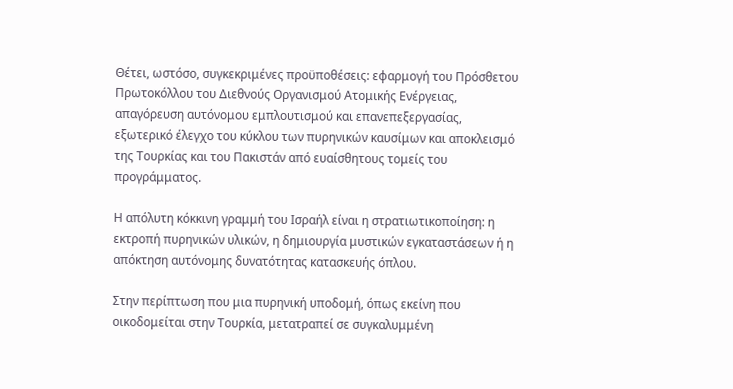Θέτει, ωστόσο, συγκεκριμένες προϋποθέσεις: εφαρμογή του Πρόσθετου Πρωτοκόλλου του Διεθνούς Οργανισμού Ατομικής Ενέργειας, απαγόρευση αυτόνομου εμπλουτισμού και επανεπεξεργασίας, εξωτερικό έλεγχο του κύκλου των πυρηνικών καυσίμων και αποκλεισμό της Τουρκίας και του Πακιστάν από ευαίσθητους τομείς του προγράμματος.

Η απόλυτη κόκκινη γραμμή του Ισραήλ είναι η στρατιωτικοποίηση: η εκτροπή πυρηνικών υλικών, η δημιουργία μυστικών εγκαταστάσεων ή η απόκτηση αυτόνομης δυνατότητας κατασκευής όπλου.

Στην περίπτωση που μια πυρηνική υποδομή, όπως εκείνη που οικοδομείται στην Τουρκία, μετατραπεί σε συγκαλυμμένη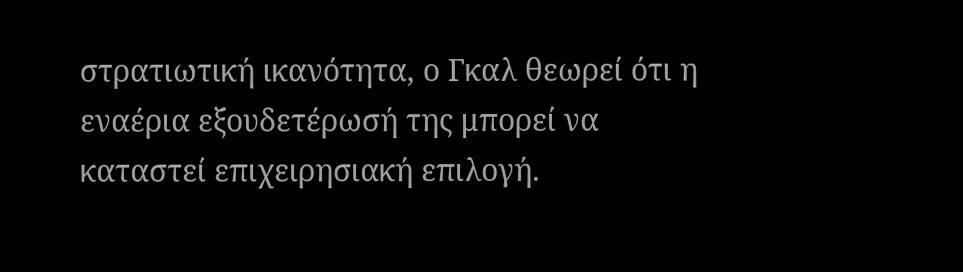στρατιωτική ικανότητα, ο Γκαλ θεωρεί ότι η εναέρια εξουδετέρωσή της μπορεί να καταστεί επιχειρησιακή επιλογή.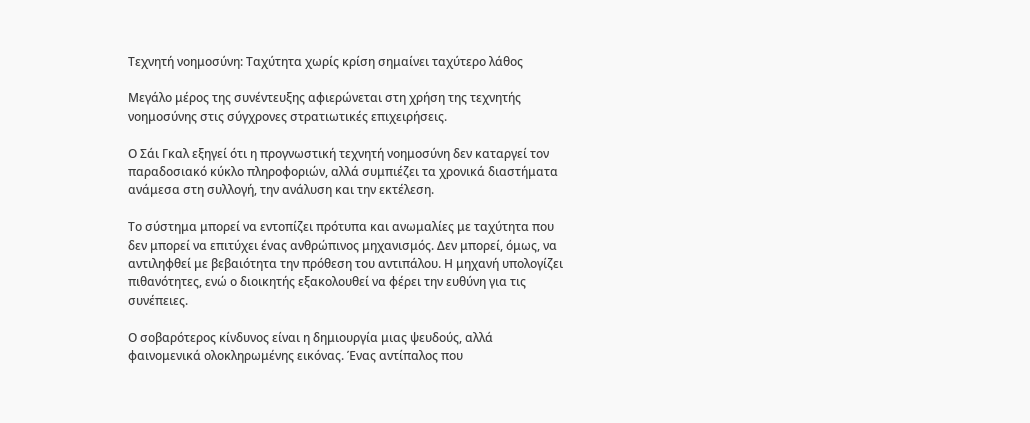Τεχνητή νοημοσύνη: Ταχύτητα χωρίς κρίση σημαίνει ταχύτερο λάθος

Μεγάλο μέρος της συνέντευξης αφιερώνεται στη χρήση της τεχνητής νοημοσύνης στις σύγχρονες στρατιωτικές επιχειρήσεις.

Ο Σάι Γκαλ εξηγεί ότι η προγνωστική τεχνητή νοημοσύνη δεν καταργεί τον παραδοσιακό κύκλο πληροφοριών, αλλά συμπιέζει τα χρονικά διαστήματα ανάμεσα στη συλλογή, την ανάλυση και την εκτέλεση.

Το σύστημα μπορεί να εντοπίζει πρότυπα και ανωμαλίες με ταχύτητα που δεν μπορεί να επιτύχει ένας ανθρώπινος μηχανισμός. Δεν μπορεί, όμως, να αντιληφθεί με βεβαιότητα την πρόθεση του αντιπάλου. Η μηχανή υπολογίζει πιθανότητες, ενώ ο διοικητής εξακολουθεί να φέρει την ευθύνη για τις συνέπειες.

Ο σοβαρότερος κίνδυνος είναι η δημιουργία μιας ψευδούς, αλλά φαινομενικά ολοκληρωμένης εικόνας. Ένας αντίπαλος που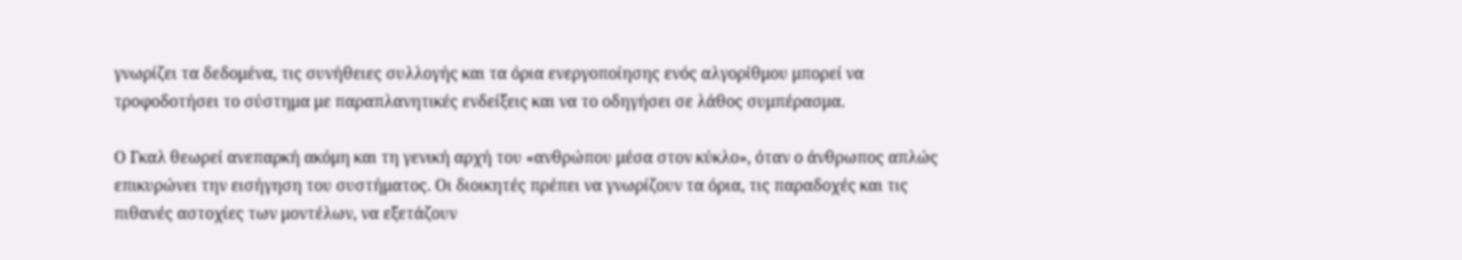γνωρίζει τα δεδομένα, τις συνήθειες συλλογής και τα όρια ενεργοποίησης ενός αλγορίθμου μπορεί να τροφοδοτήσει το σύστημα με παραπλανητικές ενδείξεις και να το οδηγήσει σε λάθος συμπέρασμα.

Ο Γκαλ θεωρεί ανεπαρκή ακόμη και τη γενική αρχή του «ανθρώπου μέσα στον κύκλο», όταν ο άνθρωπος απλώς επικυρώνει την εισήγηση του συστήματος. Οι διοικητές πρέπει να γνωρίζουν τα όρια, τις παραδοχές και τις πιθανές αστοχίες των μοντέλων, να εξετάζουν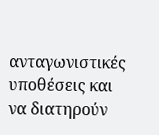ανταγωνιστικές υποθέσεις και να διατηρούν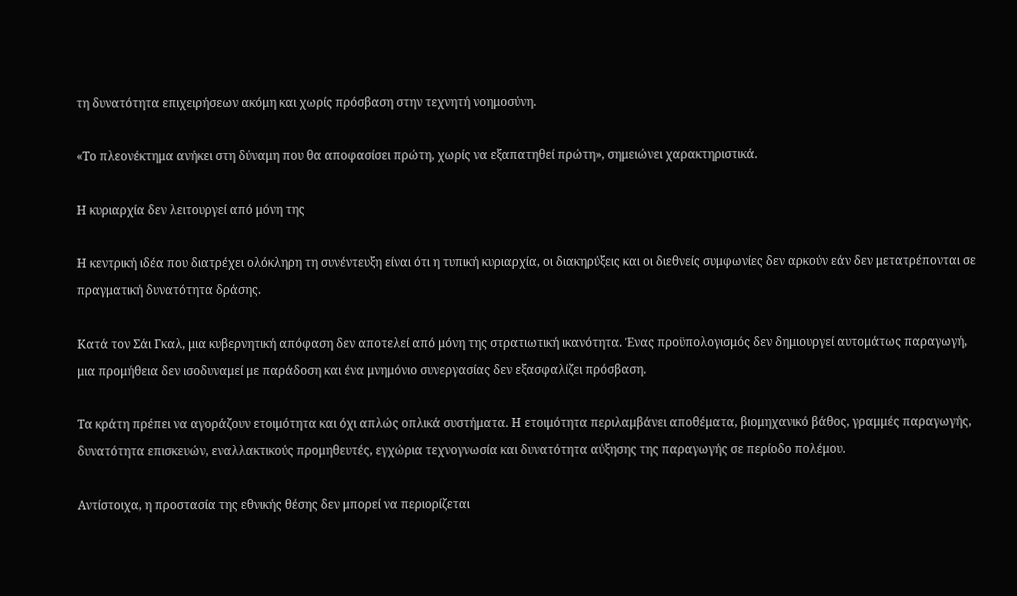τη δυνατότητα επιχειρήσεων ακόμη και χωρίς πρόσβαση στην τεχνητή νοημοσύνη.

«Το πλεονέκτημα ανήκει στη δύναμη που θα αποφασίσει πρώτη, χωρίς να εξαπατηθεί πρώτη», σημειώνει χαρακτηριστικά.

Η κυριαρχία δεν λειτουργεί από μόνη της

Η κεντρική ιδέα που διατρέχει ολόκληρη τη συνέντευξη είναι ότι η τυπική κυριαρχία, οι διακηρύξεις και οι διεθνείς συμφωνίες δεν αρκούν εάν δεν μετατρέπονται σε πραγματική δυνατότητα δράσης.

Κατά τον Σάι Γκαλ, μια κυβερνητική απόφαση δεν αποτελεί από μόνη της στρατιωτική ικανότητα. Ένας προϋπολογισμός δεν δημιουργεί αυτομάτως παραγωγή, μια προμήθεια δεν ισοδυναμεί με παράδοση και ένα μνημόνιο συνεργασίας δεν εξασφαλίζει πρόσβαση.

Τα κράτη πρέπει να αγοράζουν ετοιμότητα και όχι απλώς οπλικά συστήματα. Η ετοιμότητα περιλαμβάνει αποθέματα, βιομηχανικό βάθος, γραμμές παραγωγής, δυνατότητα επισκευών, εναλλακτικούς προμηθευτές, εγχώρια τεχνογνωσία και δυνατότητα αύξησης της παραγωγής σε περίοδο πολέμου.

Αντίστοιχα, η προστασία της εθνικής θέσης δεν μπορεί να περιορίζεται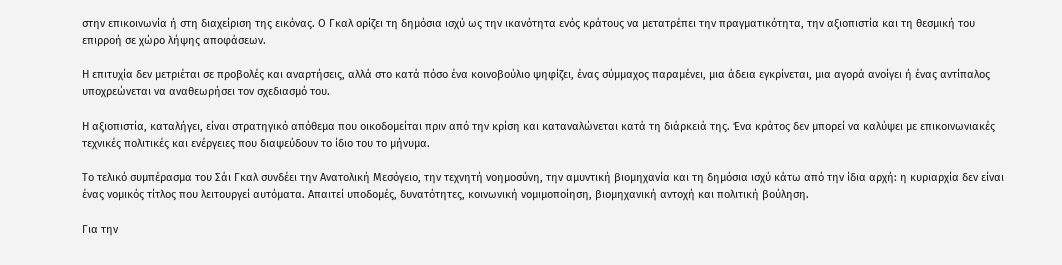στην επικοινωνία ή στη διαχείριση της εικόνας. Ο Γκαλ ορίζει τη δημόσια ισχύ ως την ικανότητα ενός κράτους να μετατρέπει την πραγματικότητα, την αξιοπιστία και τη θεσμική του επιρροή σε χώρο λήψης αποφάσεων.

Η επιτυχία δεν μετριέται σε προβολές και αναρτήσεις, αλλά στο κατά πόσο ένα κοινοβούλιο ψηφίζει, ένας σύμμαχος παραμένει, μια άδεια εγκρίνεται, μια αγορά ανοίγει ή ένας αντίπαλος υποχρεώνεται να αναθεωρήσει τον σχεδιασμό του.

Η αξιοπιστία, καταλήγει, είναι στρατηγικό απόθεμα που οικοδομείται πριν από την κρίση και καταναλώνεται κατά τη διάρκειά της. Ένα κράτος δεν μπορεί να καλύψει με επικοινωνιακές τεχνικές πολιτικές και ενέργειες που διαψεύδουν το ίδιο του το μήνυμα.

Το τελικό συμπέρασμα του Σάι Γκαλ συνδέει την Ανατολική Μεσόγειο, την τεχνητή νοημοσύνη, την αμυντική βιομηχανία και τη δημόσια ισχύ κάτω από την ίδια αρχή: η κυριαρχία δεν είναι ένας νομικός τίτλος που λειτουργεί αυτόματα. Απαιτεί υποδομές, δυνατότητες, κοινωνική νομιμοποίηση, βιομηχανική αντοχή και πολιτική βούληση.

Για την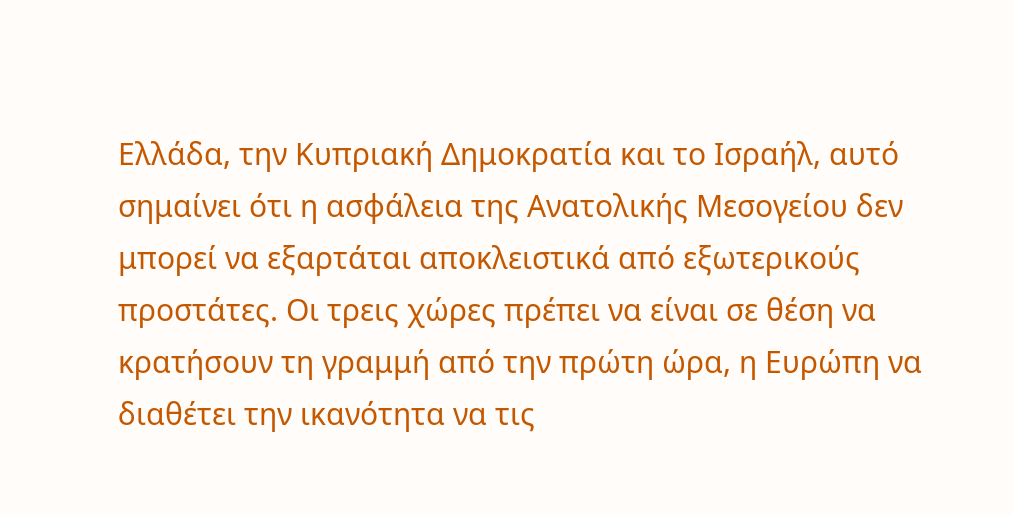Ελλάδα, την Κυπριακή Δημοκρατία και το Ισραήλ, αυτό σημαίνει ότι η ασφάλεια της Ανατολικής Μεσογείου δεν μπορεί να εξαρτάται αποκλειστικά από εξωτερικούς προστάτες. Οι τρεις χώρες πρέπει να είναι σε θέση να κρατήσουν τη γραμμή από την πρώτη ώρα, η Ευρώπη να διαθέτει την ικανότητα να τις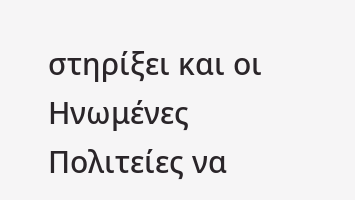στηρίξει και οι Ηνωμένες Πολιτείες να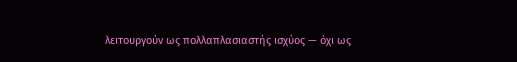λειτουργούν ως πολλαπλασιαστής ισχύος — όχι ως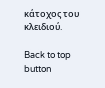κάτοχος του κλειδιού.

Back to top button